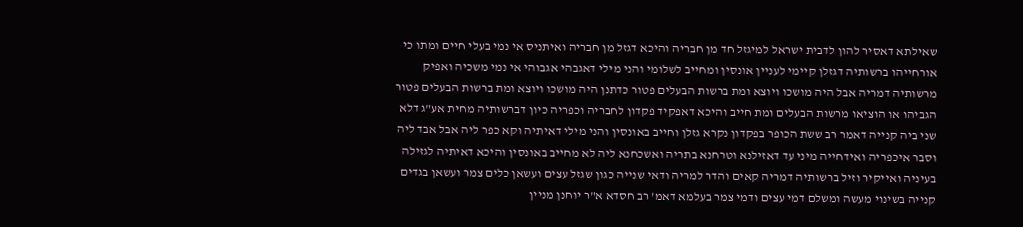שאילתא דאסיר להון לדבית ישראל למיגזל חד מן חבריה והיכא דגזל מן חבריה ואיתניס אי נמי בעלי חיים ומתו כי אורחייהו ברשותיה דגזלן קיימי לעניין אונסין ומחייב לשלומי והני מילי דאגבהי אגבוהי אי נמי משכיה ואפיק מרשותיה דמריה אבל היה מושכו ויוצא ומת ברשות הבעלים פטור כדתנן היה מושכו ויוצא ומת ברשות הבעלים פטור הגביהו או הוציאו מרשות הבעלים ומת חייב והיכא דאפקיד פקדון לחבריה וכפריה כיון דברשותיה מחית אע"ג דלא שני ביה קנייה דאמר רב ששת הכופר בפקדון נקרא גזלן וחייב באונסין והני מילי דאיתיה וקא כפר ליה אבל אבד ליה וסבר איכפריה ואידחייה מיני עד דאזילנא וטרחנא בתריה ואשכחנא ליה לא מחייב באונסין והיכא דאיתיה לגזילה בעיניה ואייקיר וזיל ברשותיה דמריה קאים והדר למריה ודאי שנייה כגון שגזל עצים ועשאן כלים צמר ועשאן בגדים קנייה בשינוי מעשה ומשלם דמי עצים ודמי צמר בעלמא דאמ' רב חסדא א"ר יוחנן מניין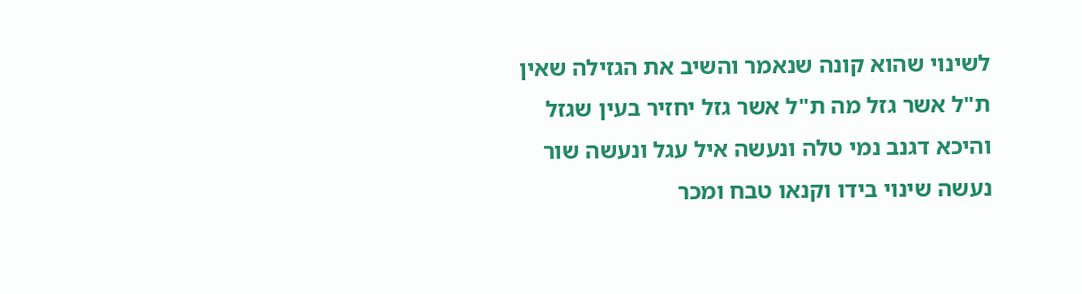לשינוי שהוא קונה שנאמר והשיב את הגזילה שאין ת"ל אשר גזל מה ת"ל אשר גזל יחזיר בעין שגזל והיכא דגנב נמי טלה ונעשה איל עגל ונעשה שור נעשה שינוי בידו וקנאו טבח ומכר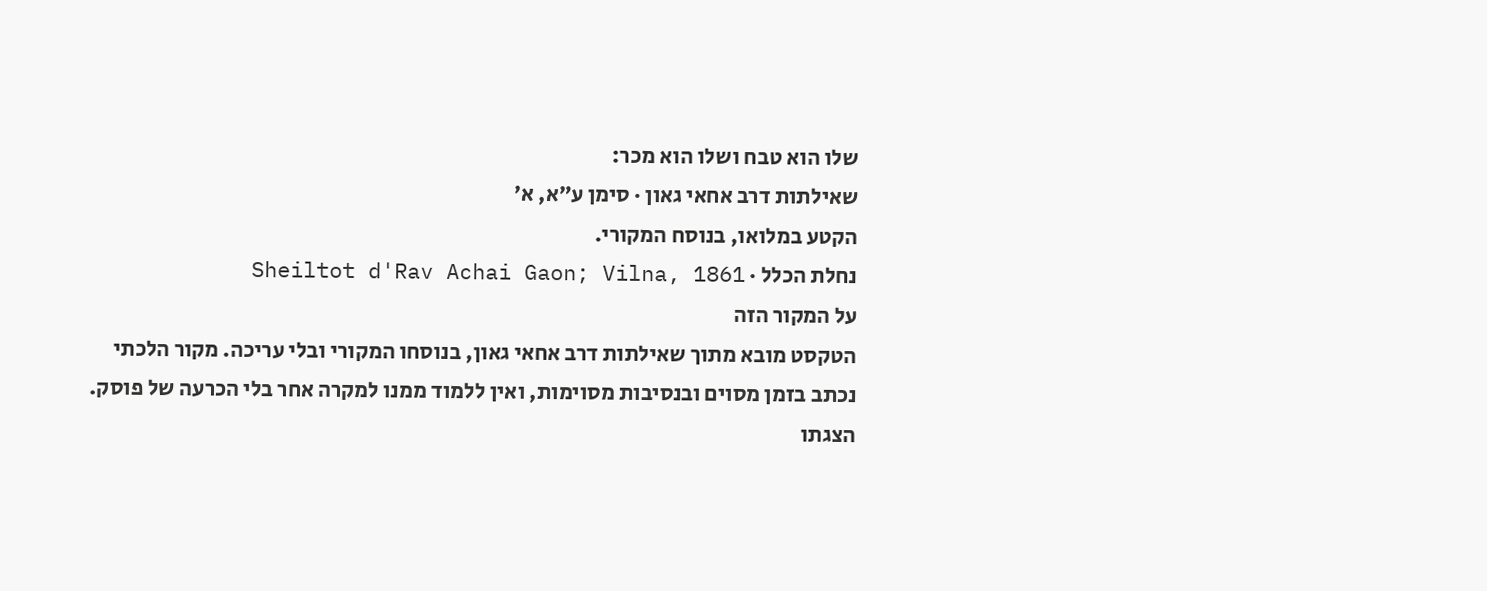שלו הוא טבח ושלו הוא מכר:
שאילתות דרב אחאי גאון · סימן ע״א, א׳
הקטע במלואו, בנוסח המקורי.
נחלת הכלל · Sheiltot d'Rav Achai Gaon; Vilna, 1861
על המקור הזה
הטקסט מובא מתוך שאילתות דרב אחאי גאון, בנוסחו המקורי ובלי עריכה. מקור הלכתי נכתב בזמן מסוים ובנסיבות מסוימות, ואין ללמוד ממנו למקרה אחר בלי הכרעה של פוסק. הצגתו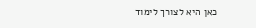כאן היא לצורך לימוד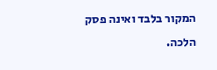המקור בלבד ואינה פסק הלכה.